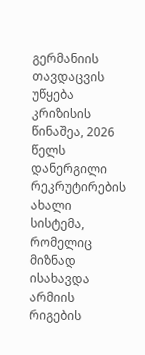გერმანიის თავდაცვის უწყება კრიზისის წინაშეა, 2026 წელს დანერგილი რეკრუტირების ახალი სისტემა, რომელიც მიზნად ისახავდა არმიის რიგების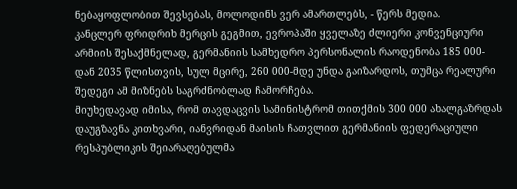ნებაყოფლობით შევსებას, მოლოდინს ვერ ამართლებს, - წერს მედია.
კანცლერ ფრიდრიხ მერცის გეგმით, ევროპაში ყველაზე ძლიერი კონვენციური არმიის შესაქმნელად, გერმანიის სამხედრო პერსონალის რაოდენობა 185 000-დან 2035 წლისთვის, სულ მცირე, 260 000-მდე უნდა გაიზარდოს, თუმცა რეალური შედეგი ამ მიზნებს საგრძნობლად ჩამორჩება.
მიუხედავად იმისა, რომ თავდაცვის სამინისტრომ თითქმის 300 000 ახალგაზრდას დაუგზავნა კითხვარი, იანვრიდან მაისის ჩათვლით გერმანიის ფედერაციული რესპუბლიკის შეიარაღებულმა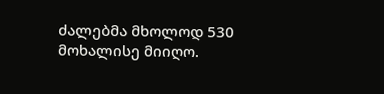ძალებმა მხოლოდ 530 მოხალისე მიიღო.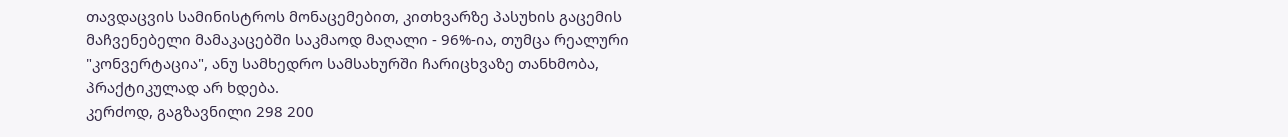თავდაცვის სამინისტროს მონაცემებით, კითხვარზე პასუხის გაცემის მაჩვენებელი მამაკაცებში საკმაოდ მაღალი - 96%-ია, თუმცა რეალური "კონვერტაცია", ანუ სამხედრო სამსახურში ჩარიცხვაზე თანხმობა, პრაქტიკულად არ ხდება.
კერძოდ, გაგზავნილი 298 200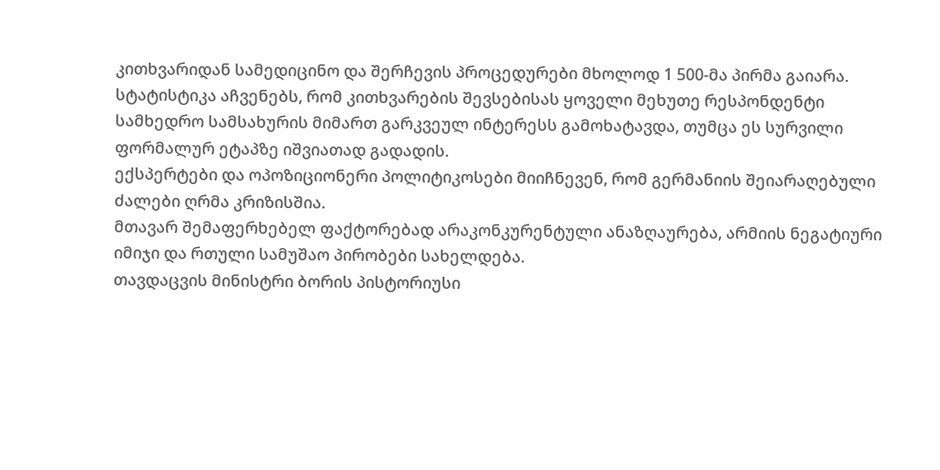კითხვარიდან სამედიცინო და შერჩევის პროცედურები მხოლოდ 1 500-მა პირმა გაიარა. სტატისტიკა აჩვენებს, რომ კითხვარების შევსებისას ყოველი მეხუთე რესპონდენტი სამხედრო სამსახურის მიმართ გარკვეულ ინტერესს გამოხატავდა, თუმცა ეს სურვილი ფორმალურ ეტაპზე იშვიათად გადადის.
ექსპერტები და ოპოზიციონერი პოლიტიკოსები მიიჩნევენ, რომ გერმანიის შეიარაღებული ძალები ღრმა კრიზისშია.
მთავარ შემაფერხებელ ფაქტორებად არაკონკურენტული ანაზღაურება, არმიის ნეგატიური იმიჯი და რთული სამუშაო პირობები სახელდება.
თავდაცვის მინისტრი ბორის პისტორიუსი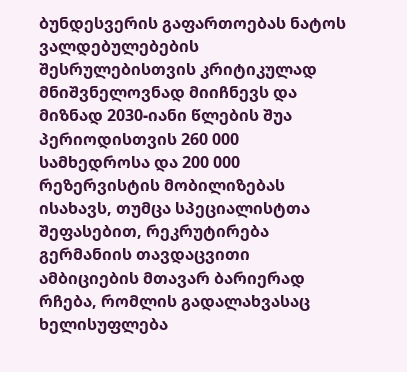ბუნდესვერის გაფართოებას ნატოს ვალდებულებების შესრულებისთვის კრიტიკულად მნიშვნელოვნად მიიჩნევს და მიზნად 2030-იანი წლების შუა პერიოდისთვის 260 000 სამხედროსა და 200 000 რეზერვისტის მობილიზებას ისახავს, თუმცა სპეციალისტთა შეფასებით, რეკრუტირება გერმანიის თავდაცვითი ამბიციების მთავარ ბარიერად რჩება, რომლის გადალახვასაც ხელისუფლება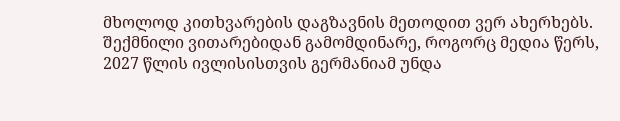მხოლოდ კითხვარების დაგზავნის მეთოდით ვერ ახერხებს.
შექმნილი ვითარებიდან გამომდინარე, როგორც მედია წერს, 2027 წლის ივლისისთვის გერმანიამ უნდა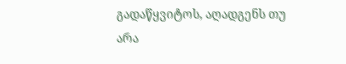გადაწყვიტოს, აღადგენს თუ არა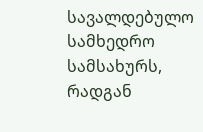სავალდებულო სამხედრო სამსახურს, რადგან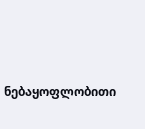ნებაყოფლობითი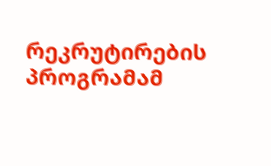რეკრუტირების პროგრამამ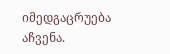იმედგაცრუება აჩვენა.